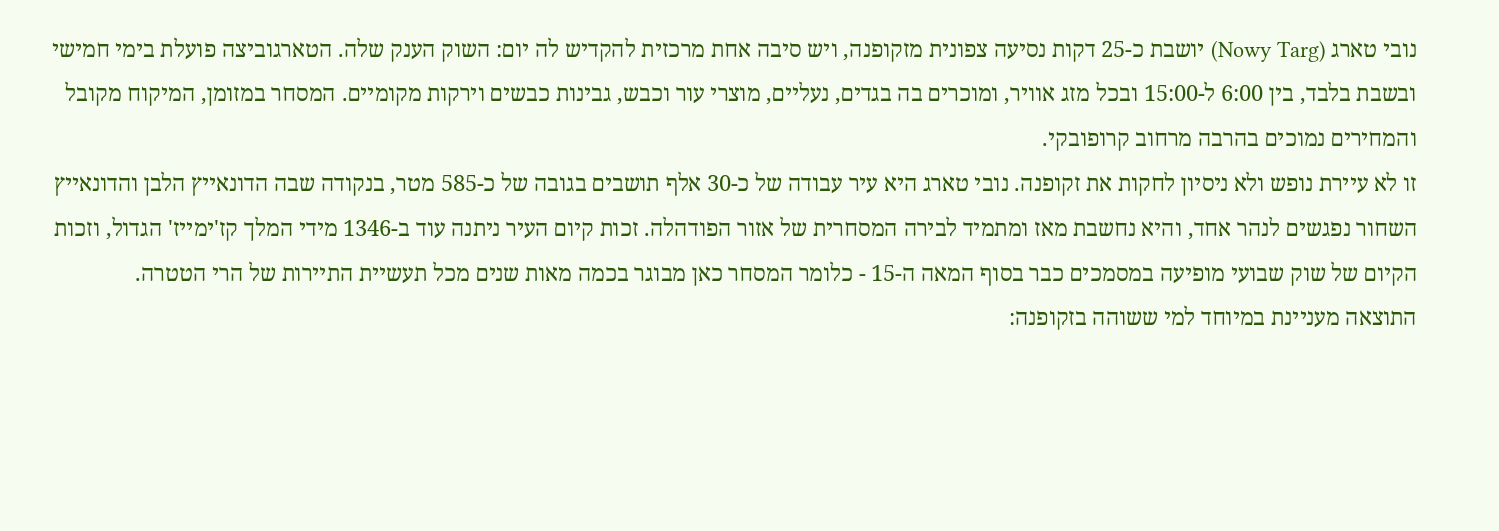נובי טארג (Nowy Targ) יושבת כ-25 דקות נסיעה צפונית מזקופנה, ויש סיבה אחת מרכזית להקדיש לה יום: השוק הענק שלה. הטארגוביצה פועלת בימי חמישי ובשבת בלבד, בין 6:00 ל-15:00 ובכל מזג אוויר, ומוכרים בה בגדים, נעליים, מוצרי עור וכבש, גבינות כבשים וירקות מקומיים. המסחר במזומן, המיקוח מקובל והמחירים נמוכים בהרבה מרחוב קרופובקי.
זו לא עיירת נופש ולא ניסיון לחקות את זקופנה. נובי טארג היא עיר עבודה של כ-30 אלף תושבים בגובה של כ-585 מטר, בנקודה שבה הדונאייץ הלבן והדונאייץ השחור נפגשים לנהר אחד, והיא נחשבת מאז ומתמיד לבירה המסחרית של אזור הפודהלה. זכות קיום העיר ניתנה עוד ב-1346 מידי המלך קז'ימייז' הגדול, וזכות הקיום של שוק שבועי מופיעה במסמכים כבר בסוף המאה ה-15 - כלומר המסחר כאן מבוגר בכמה מאות שנים מכל תעשיית התיירות של הרי הטטרה.
התוצאה מעניינת במיוחד למי ששוהה בזקופנה: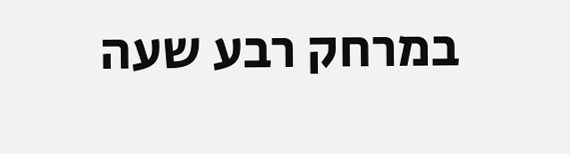במרחק רבע שעה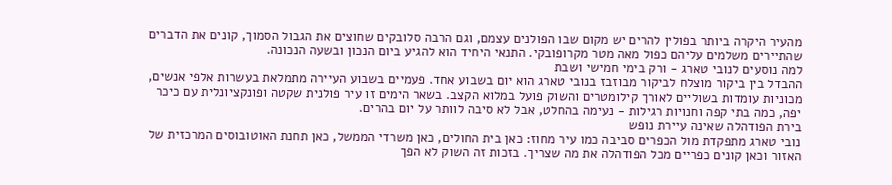מהעיר היקרה ביותר בפולין להרים יש מקום שבו הפולנים עצמם, וגם הרבה סלובקים שחוצים את הגבול הסמוך, קונים את הדברים שהתיירים משלמים עליהם כפול מאה מטר מקרופובקי. התנאי היחיד הוא להגיע ביום הנכון ובשעה הנכונה.
למה נוסעים לנובי טארג - ורק בימי חמישי ושבת
ההבדל בין ביקור מוצלח לביקור מבוזבז בנובי טארג הוא יום בשבוע אחד. פעמיים בשבוע העיירה מתמלאת בעשרות אלפי אנשים, מכוניות עומדות בשוליים לאורך קילומטרים והשוק פועל במלוא הקצב. בשאר הימים זו עיר פולנית שקטה ופונקציונלית עם כיכר יפה, כמה בתי קפה וחנויות רגילות - נעימה בהחלט, אבל לא סיבה לוותר על יום בהרים.
בירת הפודהלה שאינה עיירת נופש
נובי טארג מתפקדת מול הכפרים סביבה כמו עיר מחוז: כאן בית החולים, כאן משרדי הממשל, כאן תחנת האוטובוסים המרכזית של האזור וכאן קונים כפריים מכל הפודהלה את מה שצריך. בזכות זה השוק לא הפך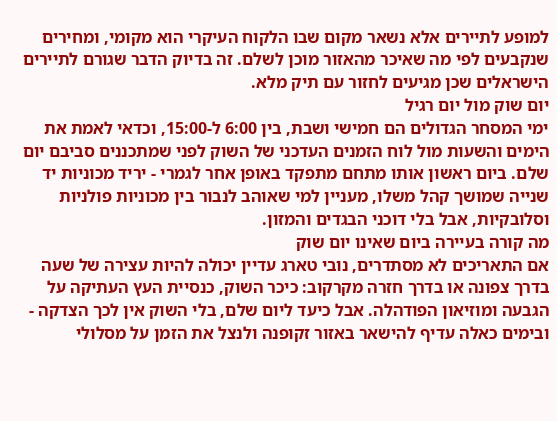למופע לתיירים אלא נשאר מקום שבו הלקוח העיקרי הוא מקומי, ומחירים שנקבעים לפי מה שאיכר מהאזור מוכן לשלם. זה בדיוק הדבר שגורם לתיירים הישראלים שכן מגיעים לחזור עם תיק מלא.
יום שוק מול יום רגיל
ימי המסחר הגדולים הם חמישי ושבת, בין 6:00 ל-15:00, וכדאי לאמת את הימים והשעות מול לוח הזמנים העדכני של השוק לפני שמתכננים סביבם יום שלם. ביום ראשון אותו מתחם מתפקד באופן אחר לגמרי - יריד מכוניות יד שנייה שמושך קהל משלו, מעניין למי שאוהב לנבור בין מכוניות פולניות וסלובקיות, אבל בלי דוכני הבגדים והמזון.
מה קורה בעיירה ביום שאינו יום שוק
אם התאריכים לא מסתדרים, נובי טארג עדיין יכולה להיות עצירה של שעה בדרך צפונה או בדרך חזרה מקרקוב: כיכר השוק, כנסיית העץ העתיקה על הגבעה ומוזיאון הפודהלה. אבל כיעד ליום שלם, בלי השוק אין לכך הצדקה - ובימים כאלה עדיף להישאר באזור זקופנה ולנצל את הזמן על מסלולי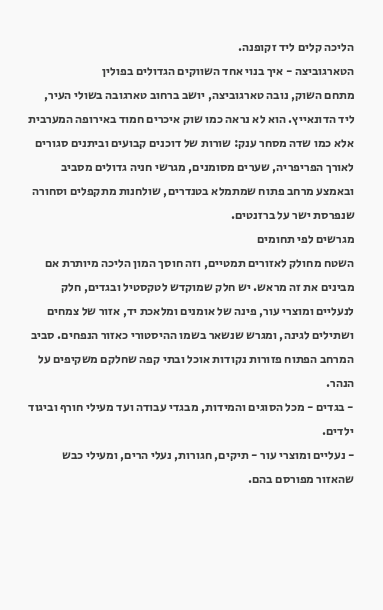הליכה קלים ליד זקופנה.
הטארגוביצה - איך בנוי אחד השווקים הגדולים בפולין
מתחם השוק, נובה טארגוביצה, יושב ברחוב טארגובה בשולי העיר, ליד הדונאייץ. הוא לא נראה כמו שוק איכרים חמוד באירופה המערבית אלא כמו שדה מסחר ענק: שורות של דוכנים קבועים וביתנים סגורים לאורך הפריפריה, שערים מסומנים, מגרשי חניה גדולים מסביב ובאמצע מרחב פתוח שמתמלא בטנדרים, שולחנות מתקפלים וסחורה שנפרסת ישר על ברזנטים.
מגרשים לפי תחומים
השטח מחולק לאזורים תמטיים, וזה חוסך המון הליכה מיותרת אם מבינים את זה מראש. יש חלק שמוקדש לטקסטיל ובגדים, חלק לנעליים ומוצרי עור, פינה של אומנים ומלאכת יד, אזור של צמחים ושתילים לגינה, ומגרש שנשאר בשמו ההיסטורי כאזור הנפחים. סביב המרחב הפתוח פזורות נקודות אוכל ובתי קפה שחלקם משקיפים על הנהר.
- בגדים - מכל הסוגים והמידות, מבגדי עבודה ועד מעילי חורף וביגוד ילדים.
- נעליים ומוצרי עור - תיקים, חגורות, נעלי הרים, ומעילי כבש שהאזור מפורסם בהם.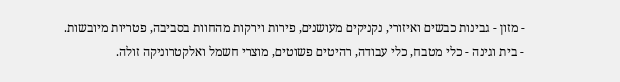- מזון - גבינות כבשים ואיזורי, נקניקים מעושנים, פירות וירקות מהחוות בסביבה, פטריות מיובשות.
- בית וגינה - כלי מטבח, כלי עבודה, רהיטים פשוטים, מוצרי חשמל ואלקטרוניקה זולה.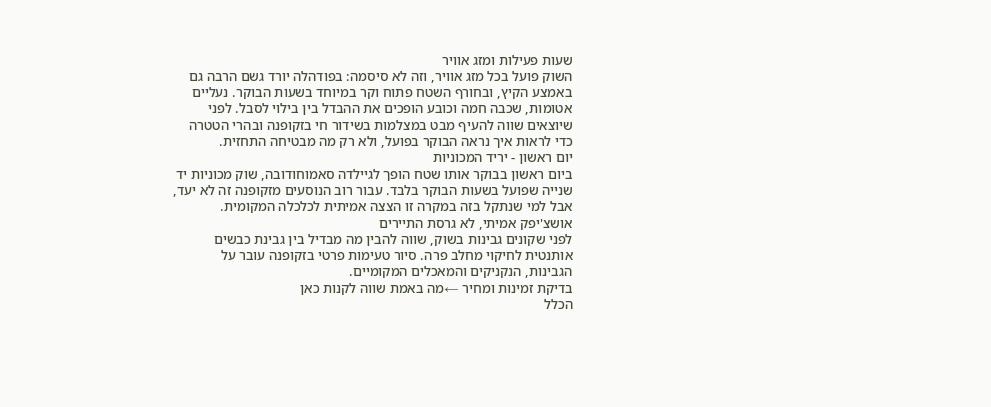שעות פעילות ומזג אוויר
השוק פועל בכל מזג אוויר, וזה לא סיסמה: בפודהלה יורד גשם הרבה גם באמצע הקיץ, ובחורף השטח פתוח וקר במיוחד בשעות הבוקר. נעליים אטומות, שכבה חמה וכובע הופכים את ההבדל בין בילוי לסבל. לפני שיוצאים שווה להעיף מבט במצלמות בשידור חי בזקופנה ובהרי הטטרה כדי לראות איך נראה הבוקר בפועל, ולא רק מה מבטיחה התחזית.
יום ראשון - יריד המכוניות
ביום ראשון בבוקר אותו שטח הופך לגיילדה סאמוחודובה, שוק מכוניות יד שנייה שפועל בשעות הבוקר בלבד. עבור רוב הנוסעים מזקופנה זה לא יעד, אבל למי שנתקל בזה במקרה זו הצצה אמיתית לכלכלה המקומית.
אושצ'יפק אמיתי, לא גרסת התיירים
לפני שקונים גבינות בשוק, שווה להבין מה מבדיל בין גבינת כבשים אותנטית לחיקוי מחלב פרה. סיור טעימות פרטי בזקופנה עובר על הגבינות, הנקניקים והמאכלים המקומיים.
בדיקת זמינות ומחיר ←מה באמת שווה לקנות כאן
הכלל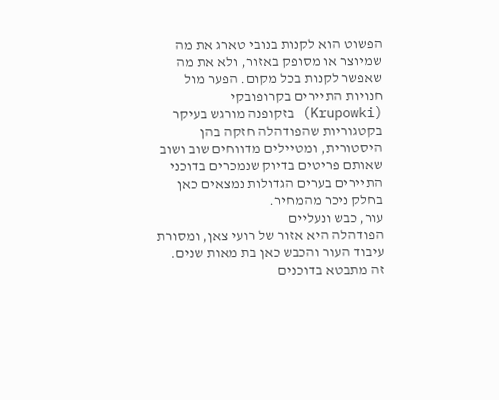הפשוט הוא לקנות בנובי טארג את מה שמיוצר או מסופק באזור, ולא את מה שאפשר לקנות בכל מקום. הפער מול חנויות התיירים בקרופובקי (Krupowki) בזקופנה מורגש בעיקר בקטגוריות שהפודהלה חזקה בהן היסטורית, ומטיילים מדווחים שוב ושוב שאותם פריטים בדיוק שנמכרים בדוכני התיירים בערים הגדולות נמצאים כאן בחלק ניכר מהמחיר.
עור, כבש ונעליים
הפודהלה היא אזור של רועי צאן, ומסורת עיבוד העור והכבש כאן בת מאות שנים. זה מתבטא בדוכנים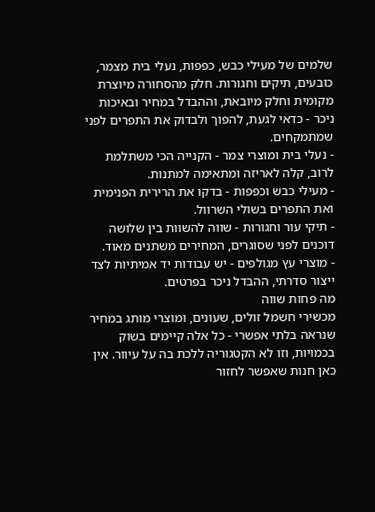שלמים של מעילי כבש, כפפות, נעלי בית מצמר, כובעים, תיקים וחגורות. חלק מהסחורה מיוצרת מקומית וחלק מיובאת, וההבדל במחיר ובאיכות ניכר - כדאי לגעת, להפוך ולבדוק את התפרים לפני שמתמקחים.
- נעלי בית ומוצרי צמר - הקנייה הכי משתלמת לרוב, קלה לאריזה ומתאימה למתנות.
- מעילי כבש וכפפות - בדקו את הרירית הפנימית ואת התפרים בשולי השרוול.
- תיקי עור וחגורות - שווה להשוות בין שלושה דוכנים לפני שסוגרים, המחירים משתנים מאוד.
- מוצרי עץ מגולפים - יש עבודות יד אמיתיות לצד ייצור סדרתי, ההבדל ניכר בפרטים.
מה פחות שווה
מכשירי חשמל זולים, שעונים, ומוצרי מותג במחיר שנראה בלתי אפשרי - כל אלה קיימים בשוק בכמויות, וזו לא הקטגוריה ללכת בה על עיוור. אין כאן חנות שאפשר לחזור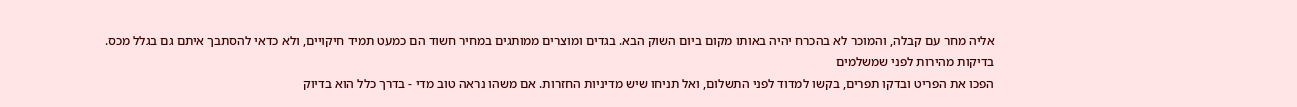אליה מחר עם קבלה, והמוכר לא בהכרח יהיה באותו מקום ביום השוק הבא. בגדים ומוצרים ממותגים במחיר חשוד הם כמעט תמיד חיקויים, ולא כדאי להסתבך איתם גם בגלל מכס.
בדיקות מהירות לפני שמשלמים
הפכו את הפריט ובדקו תפרים, בקשו למדוד לפני התשלום, ואל תניחו שיש מדיניות החזרות. אם משהו נראה טוב מדי - בדרך כלל הוא בדיוק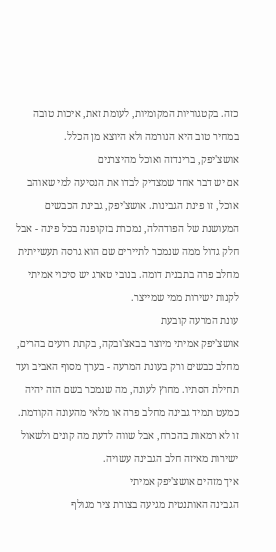כזה. בקטגוריות המקומיות, לעומת זאת, איכות טובה במחיר טוב היא הנורמה ולא היוצא מן הכלל.
אושצ'יפק, ברינדזה ואוכל מהיצרנים
אם יש דבר אחד שמצדיק לבדו את הנסיעה למי שאוהב אוכל, זו פינת הגבינות. אושצ'יפק, גבינת הכבשים המעושנת של הפודהלה, נמכרת בזקופנה בכל פינה - אבל חלק גדול ממה שנמכר לתיירים שם הוא גרסה תעשייתית מחלב פרה בתבנית דומה. בנובי טארג יש סיכוי אמיתי לקנות ישירות ממי שמייצר.
עונת המרעה קובעת
אושצ'יפק אמיתי מיוצר בבאצ'ובקה, בקתת רועים בהרים, מחלב כבשים ורק בעונת המרעה - בערך מסוף האביב ועד תחילת הסתיו. מחוץ לעונה, מה שנמכר בשם הזה יהיה כמעט תמיד גבינה מחלב פרה או מלאי מהעונה הקודמת. זו לא רמאות בהכרח, אבל שווה לדעת מה קונים ולשאול ישירות מאיזה חלב הגבינה עשויה.
איך מזהים אושצ'יפק אמיתי
הגבינה האותנטית מגיעה בצורת ציר מגולף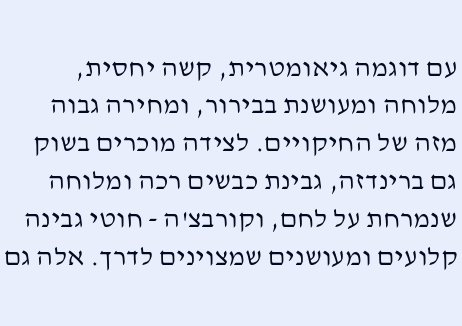עם דוגמה גיאומטרית, קשה יחסית, מלוחה ומעושנת בבירור, ומחירה גבוה מזה של החיקויים. לצידה מוכרים בשוק גם ברינדזה, גבינת כבשים רכה ומלוחה שנמרחת על לחם, וקורבצ'ה - חוטי גבינה קלועים ומעושנים שמצוינים לדרך. אלה גם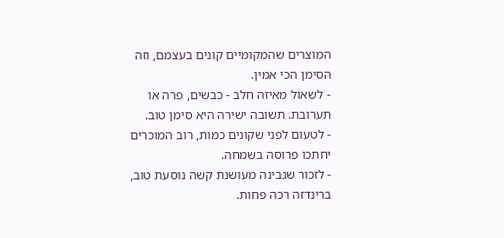המוצרים שהמקומיים קונים בעצמם, וזה הסימן הכי אמין.
- לשאול מאיזה חלב - כבשים, פרה או תערובת. תשובה ישירה היא סימן טוב.
- לטעום לפני שקונים כמות, רוב המוכרים יחתכו פרוסה בשמחה.
- לזכור שגבינה מעושנת קשה נוסעת טוב, ברינדזה רכה פחות.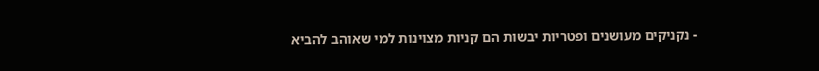- נקניקים מעושנים ופטריות יבשות הם קניות מצוינות למי שאוהב להביא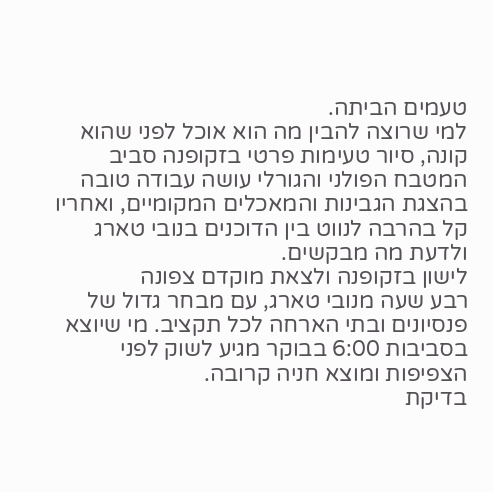טעמים הביתה.
למי שרוצה להבין מה הוא אוכל לפני שהוא קונה, סיור טעימות פרטי בזקופנה סביב המטבח הפולני והגורלי עושה עבודה טובה בהצגת הגבינות והמאכלים המקומיים, ואחריו קל בהרבה לנווט בין הדוכנים בנובי טארג ולדעת מה מבקשים.
לישון בזקופנה ולצאת מוקדם צפונה
רבע שעה מנובי טארג, עם מבחר גדול של פנסיונים ובתי הארחה לכל תקציב. מי שיוצא בסביבות 6:00 בבוקר מגיע לשוק לפני הצפיפות ומוצא חניה קרובה.
בדיקת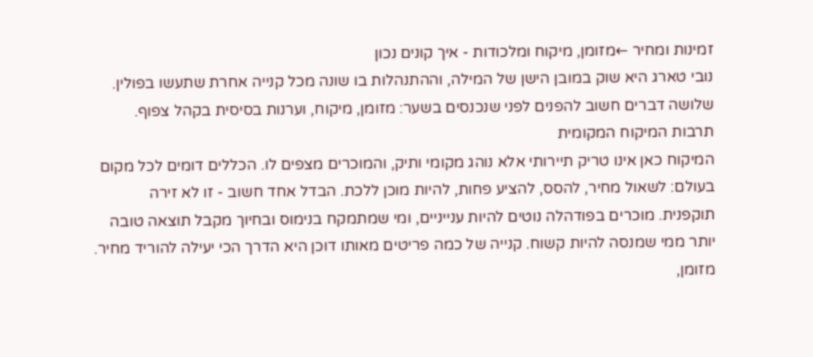זמינות ומחיר ←מזומן, מיקוח ומלכודות - איך קונים נכון
נובי טארג היא שוק במובן הישן של המילה, וההתנהלות בו שונה מכל קנייה אחרת שתעשו בפולין. שלושה דברים חשוב להפנים לפני שנכנסים בשער: מזומן, מיקוח, וערנות בסיסית בקהל צפוף.
תרבות המיקוח המקומית
המיקוח כאן אינו טריק תיירותי אלא נוהג מקומי ותיק, והמוכרים מצפים לו. הכללים דומים לכל מקום בעולם: לשאול מחיר, להסס, להציע פחות, להיות מוכן ללכת. הבדל אחד חשוב - זו לא זירה תוקפנית. מוכרים בפודהלה נוטים להיות ענייניים, ומי שמתמקח בנימוס ובחיוך מקבל תוצאה טובה יותר ממי שמנסה להיות קשוח. קנייה של כמה פריטים מאותו דוכן היא הדרך הכי יעילה להוריד מחיר.
מזומן,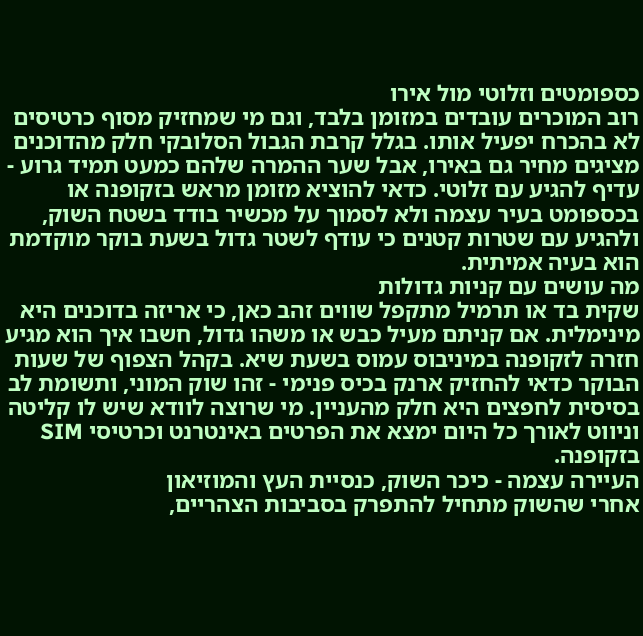כספומטים וזלוטי מול אירו
רוב המוכרים עובדים במזומן בלבד, וגם מי שמחזיק מסוף כרטיסים לא בהכרח יפעיל אותו. בגלל קרבת הגבול הסלובקי חלק מהדוכנים מציגים מחיר גם באירו, אבל שער ההמרה שלהם כמעט תמיד גרוע - עדיף להגיע עם זלוטי. כדאי להוציא מזומן מראש בזקופנה או בכספומט בעיר עצמה ולא לסמוך על מכשיר בודד בשטח השוק, ולהגיע עם שטרות קטנים כי עודף לשטר גדול בשעת בוקר מוקדמת הוא בעיה אמיתית.
מה עושים עם קניות גדולות
שקית בד או תרמיל מתקפל שווים זהב כאן, כי אריזה בדוכנים היא מינימלית. אם קניתם מעיל כבש או משהו גדול, חשבו איך הוא מגיע חזרה לזקופנה במיניבוס עמוס בשעת שיא. בקהל הצפוף של שעות הבוקר כדאי להחזיק ארנק בכיס פנימי - זהו שוק המוני, ותשומת לב בסיסית לחפצים היא חלק מהעניין. מי שרוצה לוודא שיש לו קליטה וניווט לאורך כל היום ימצא את הפרטים באינטרנט וכרטיסי SIM בזקופנה.
העיירה עצמה - כיכר השוק, כנסיית העץ והמוזיאון
אחרי שהשוק מתחיל להתפרק בסביבות הצהריים,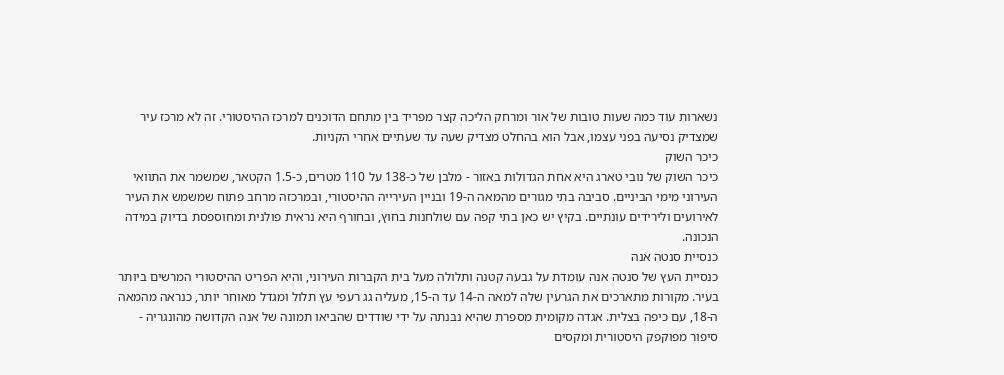נשארות עוד כמה שעות טובות של אור ומרחק הליכה קצר מפריד בין מתחם הדוכנים למרכז ההיסטורי. זה לא מרכז עיר שמצדיק נסיעה בפני עצמו, אבל הוא בהחלט מצדיק שעה עד שעתיים אחרי הקניות.
כיכר השוק
כיכר השוק של נובי טארג היא אחת הגדולות באזור - מלבן של כ-138 על 110 מטרים, כ-1.5 הקטאר, שמשמר את התוואי העירוני מימי הביניים. סביבה בתי מגורים מהמאה ה-19 ובניין העירייה ההיסטורי, ובמרכזה מרחב פתוח שמשמש את העיר לאירועים ולירידים עונתיים. בקיץ יש כאן בתי קפה עם שולחנות בחוץ, ובחורף היא נראית פולנית ומחוספסת בדיוק במידה הנכונה.
כנסיית סנטה אנה
כנסיית העץ של סנטה אנה עומדת על גבעה קטנה ותלולה מעל בית הקברות העירוני, והיא הפריט ההיסטורי המרשים ביותר בעיר. מקורות מתארכים את הגרעין שלה למאה ה-14 עד ה-15, מעליה גג רעפי עץ תלול ומגדל מאוחר יותר, כנראה מהמאה ה-18, עם כיפה בצלית. אגדה מקומית מספרת שהיא נבנתה על ידי שודדים שהביאו תמונה של אנה הקדושה מהונגריה - סיפור מפוקפק היסטורית ומקסים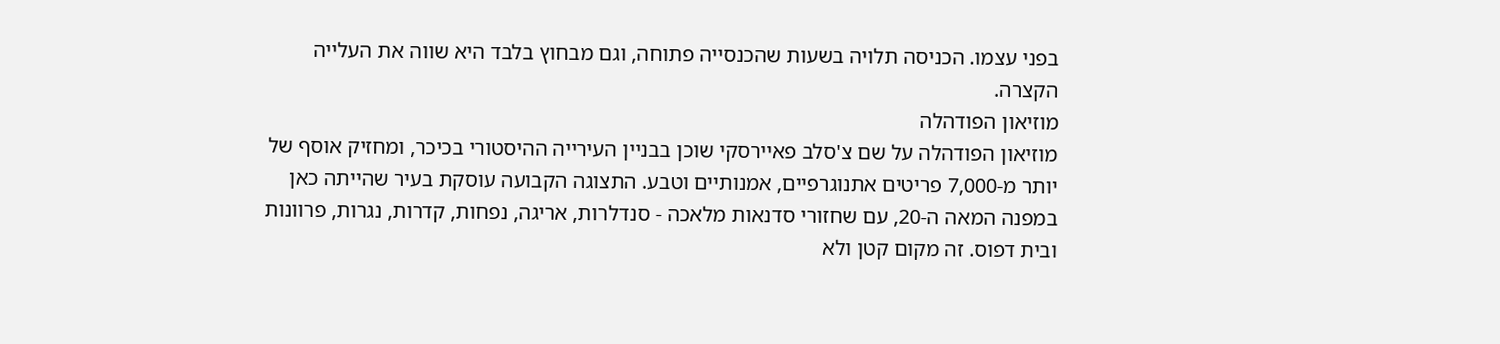בפני עצמו. הכניסה תלויה בשעות שהכנסייה פתוחה, וגם מבחוץ בלבד היא שווה את העלייה הקצרה.
מוזיאון הפודהלה
מוזיאון הפודהלה על שם צ'סלב פאיירסקי שוכן בבניין העירייה ההיסטורי בכיכר, ומחזיק אוסף של יותר מ-7,000 פריטים אתנוגרפיים, אמנותיים וטבע. התצוגה הקבועה עוסקת בעיר שהייתה כאן במפנה המאה ה-20, עם שחזורי סדנאות מלאכה - סנדלרות, אריגה, נפחות, קדרות, נגרות, פרוונות ובית דפוס. זה מקום קטן ולא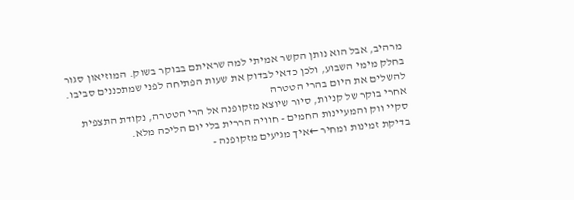מרהיב, אבל הוא נותן הקשר אמיתי למה שראיתם בבוקר בשוק. המוזיאון סגור בחלק מימי השבוע, ולכן כדאי לבדוק את שעות הפתיחה לפני שמתכננים סביבו.
להשלים את היום בהרי הטטרה
אחרי בוקר של קניות, סיור שיוצא מזקופנה אל הרי הטטרה, נקודת התצפית סקיי ווק והמעיינות החמים - חוויה הררית בלי יום הליכה מלא.
בדיקת זמינות ומחיר ←איך מגיעים מזקופנה -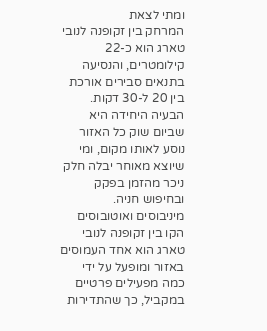ומתי לצאת
המרחק בין זקופנה לנובי טארג הוא כ-22 קילומטרים, והנסיעה בתנאים סבירים אורכת בין 20 ל-30 דקות. הבעיה היחידה היא שביום שוק כל האזור נוסע לאותו מקום, ומי שיוצא מאוחר יבלה חלק ניכר מהזמן בפקק ובחיפוש חניה.
מיניבוסים ואוטובוסים
הקו בין זקופנה לנובי טארג הוא אחד העמוסים באזור ומופעל על ידי כמה מפעילים פרטיים במקביל, כך שהתדירות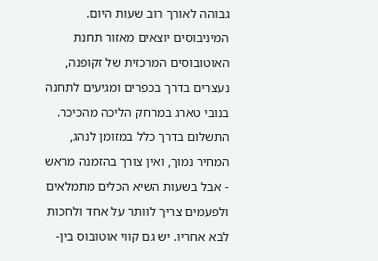גבוהה לאורך רוב שעות היום. המיניבוסים יוצאים מאזור תחנת האוטובוסים המרכזית של זקופנה, נעצרים בדרך בכפרים ומגיעים לתחנה בנובי טארג במרחק הליכה מהכיכר. התשלום בדרך כלל במזומן לנהג, המחיר נמוך, ואין צורך בהזמנה מראש - אבל בשעות השיא הכלים מתמלאים ולפעמים צריך לוותר על אחד ולחכות לבא אחריו. יש גם קווי אוטובוס בין-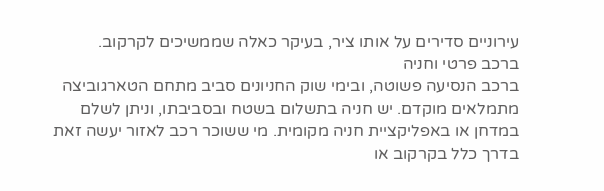עירוניים סדירים על אותו ציר, בעיקר כאלה שממשיכים לקרקוב.
ברכב פרטי וחניה
ברכב הנסיעה פשוטה, ובימי שוק החניונים סביב מתחם הטארגוביצה מתמלאים מוקדם. יש חניה בתשלום בשטח ובסביבתו, וניתן לשלם במדחן או באפליקציית חניה מקומית. מי ששוכר רכב לאזור יעשה זאת בדרך כלל בקרקוב או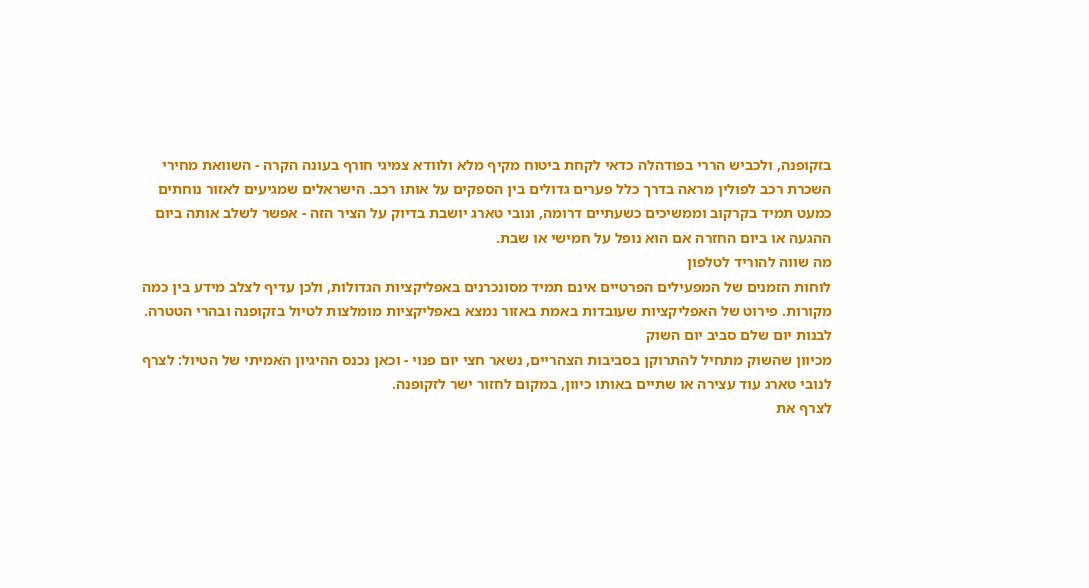בזקופנה, ולכביש הררי בפודהלה כדאי לקחת ביטוח מקיף מלא ולוודא צמיגי חורף בעונה הקרה - השוואת מחירי השכרת רכב לפולין מראה בדרך כלל פערים גדולים בין הספקים על אותו רכב. הישראלים שמגיעים לאזור נוחתים כמעט תמיד בקרקוב וממשיכים כשעתיים דרומה, ונובי טארג יושבת בדיוק על הציר הזה - אפשר לשלב אותה ביום ההגעה או ביום החזרה אם הוא נופל על חמישי או שבת.
מה שווה להוריד לטלפון
לוחות הזמנים של המפעילים הפרטיים אינם תמיד מסונכרנים באפליקציות הגדולות, ולכן עדיף לצלב מידע בין כמה מקורות. פירוט של האפליקציות שעובדות באמת באזור נמצא באפליקציות מומלצות לטיול בזקופנה ובהרי הטטרה.
לבנות יום שלם סביב יום השוק
מכיוון שהשוק מתחיל להתרוקן בסביבות הצהריים, נשאר חצי יום פנוי - וכאן נכנס ההיגיון האמיתי של הטיול: לצרף לנובי טארג עוד עצירה או שתיים באותו כיוון, במקום לחזור ישר לזקופנה.
לצרף את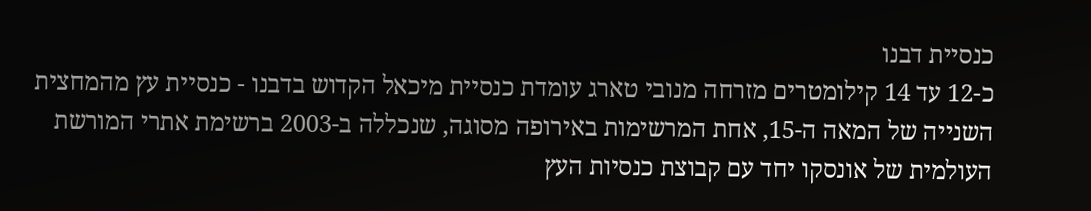כנסיית דבנו
כ-12 עד 14 קילומטרים מזרחה מנובי טארג עומדת כנסיית מיכאל הקדוש בדבנו - כנסיית עץ מהמחצית השנייה של המאה ה-15, אחת המרשימות באירופה מסוגה, שנכללה ב-2003 ברשימת אתרי המורשת העולמית של אונסקו יחד עם קבוצת כנסיות העץ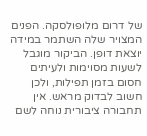של דרום מלופולסקה. הפנים המצויר שלה השתמר במידה יוצאת דופן. הביקור מוגבל לשעות מסוימות ולעיתים חסום בזמן תפילות, ולכן חשוב לבדוק מראש. אין תחבורה ציבורית נוחה לשם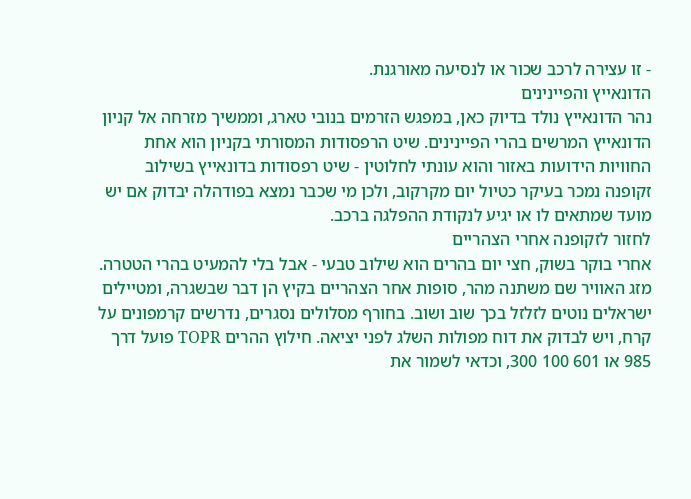- זו עצירה לרכב שכור או לנסיעה מאורגנת.
הדונאייץ והפיינינים
נהר הדונאייץ נולד בדיוק כאן, במפגש הזרמים בנובי טארג, וממשיך מזרחה אל קניון הדונאייץ המרשים בהרי הפיינינים. שיט הרפסודות המסורתי בקניון הוא אחת החוויות הידועות באזור והוא עונתי לחלוטין - שיט רפסודות בדונאייץ בשילוב זקופנה נמכר בעיקר כטיול יום מקרקוב, ולכן מי שכבר נמצא בפודהלה יבדוק אם יש מועד שמתאים לו או יגיע לנקודת ההפלגה ברכב.
לחזור לזקופנה אחרי הצהריים
אחרי בוקר בשוק, חצי יום בהרים הוא שילוב טבעי - אבל בלי להמעיט בהרי הטטרה. מזג האוויר שם משתנה מהר, סופות אחר הצהריים בקיץ הן דבר שבשגרה, ומטיילים ישראלים נוטים לזלזל בכך שוב ושוב. בחורף מסלולים נסגרים, נדרשים קרמפונים על קרח, ויש לבדוק את דוח מפולות השלג לפני יציאה. חילוץ ההרים TOPR פועל דרך 985 או 601 100 300, וכדאי לשמור את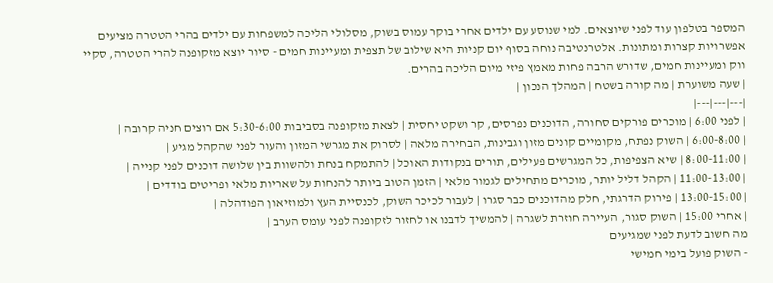המספר בטלפון עוד לפני שיוצאים. למי שנוסע עם ילדים אחרי בוקר עמוס בשוק, מסלולי הליכה למשפחות עם ילדים בהרי הטטרה מציעים אפשרויות קצרות ומתונות. אלטרנטיבה נוחה בסוף יום קניות היא שילוב של תצפית ומעיינות חמים - סיור יוצא מזקופנה להרי הטטרה, סקיי ווק ומעיינות חמים, שדורש הרבה פחות מאמץ פיזי מיום הליכה בהרים.
| שעה משוערת | מה קורה בשטח | המהלך הנכון |
|---|---|---|
| לפני 6:00 | מוכרים פורקים סחורה, הדוכנים נפרסים, קר ושקט יחסית | לצאת מזקופנה בסביבות 5:30-6:00 אם רוצים חניה קרובה |
| 6:00-8:00 | השוק נפתח, מקומיים קונים מזון וגבינות, הבחירה מלאה | לסרוק את מגרשי המזון והעור לפני שהקהל מגיע |
| 8:00-11:00 | שיא הצפיפות, כל המגרשים פעילים, תורים בנקודות האוכל | להתמקח בנחת ולהשוות בין שלושה דוכנים לפני קנייה |
| 11:00-13:00 | הקהל דליל יותר, מוכרים מתחילים לגמור מלאי | הזמן הטוב ביותר להנחות על שאריות מלאי ופריטים בודדים |
| 13:00-15:00 | פירוק הדרגתי, חלק מהדוכנים כבר סגרו | לעבור לכיכר השוק, לכנסיית העץ ולמוזיאון הפודהלה |
| אחרי 15:00 | השוק סגור, העיירה חוזרת לשגרה | להמשיך לדבנו או לחזור לזקופנה לפני עומס הערב |
מה חשוב לדעת לפני שמגיעים
- השוק פועל בימי חמישי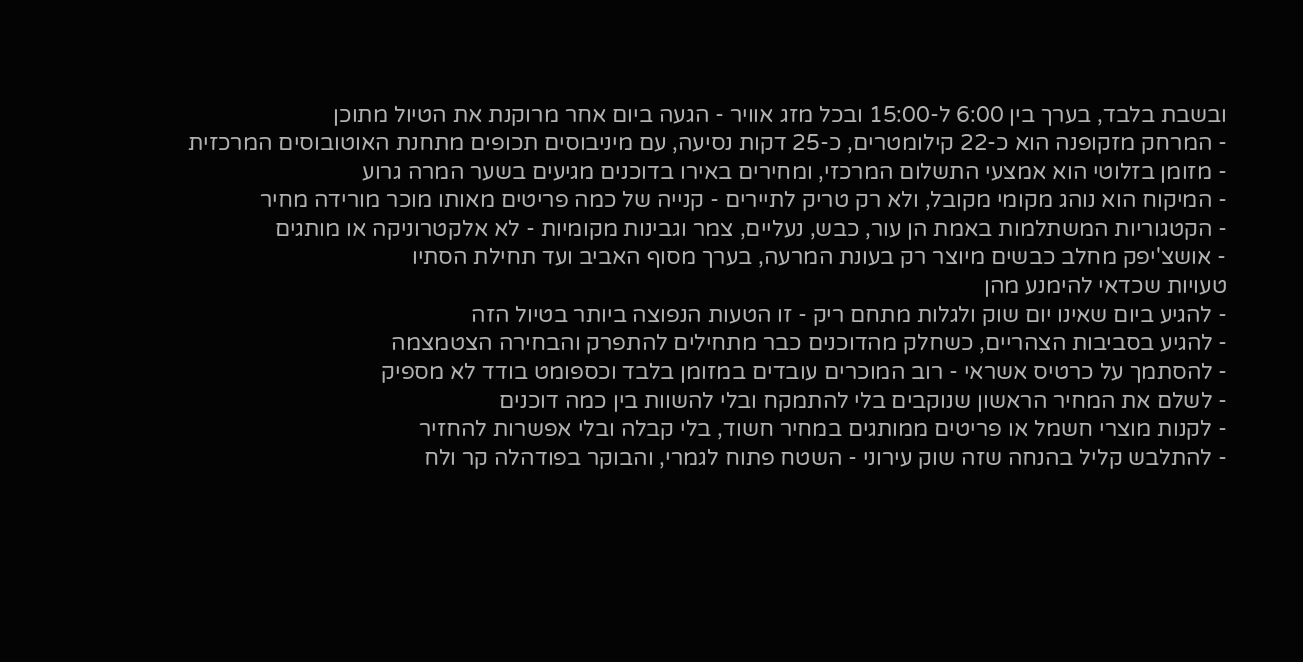ובשבת בלבד, בערך בין 6:00 ל-15:00 ובכל מזג אוויר - הגעה ביום אחר מרוקנת את הטיול מתוכן
- המרחק מזקופנה הוא כ-22 קילומטרים, כ-25 דקות נסיעה, עם מיניבוסים תכופים מתחנת האוטובוסים המרכזית
- מזומן בזלוטי הוא אמצעי התשלום המרכזי, ומחירים באירו בדוכנים מגיעים בשער המרה גרוע
- המיקוח הוא נוהג מקומי מקובל, ולא רק טריק לתיירים - קנייה של כמה פריטים מאותו מוכר מורידה מחיר
- הקטגוריות המשתלמות באמת הן עור, כבש, נעליים, צמר וגבינות מקומיות - לא אלקטרוניקה או מותגים
- אושצ'יפק מחלב כבשים מיוצר רק בעונת המרעה, בערך מסוף האביב ועד תחילת הסתיו
טעויות שכדאי להימנע מהן
- להגיע ביום שאינו יום שוק ולגלות מתחם ריק - זו הטעות הנפוצה ביותר בטיול הזה
- להגיע בסביבות הצהריים, כשחלק מהדוכנים כבר מתחילים להתפרק והבחירה הצטמצמה
- להסתמך על כרטיס אשראי - רוב המוכרים עובדים במזומן בלבד וכספומט בודד לא מספיק
- לשלם את המחיר הראשון שנוקבים בלי להתמקח ובלי להשוות בין כמה דוכנים
- לקנות מוצרי חשמל או פריטים ממותגים במחיר חשוד, בלי קבלה ובלי אפשרות להחזיר
- להתלבש קליל בהנחה שזה שוק עירוני - השטח פתוח לגמרי, והבוקר בפודהלה קר ולח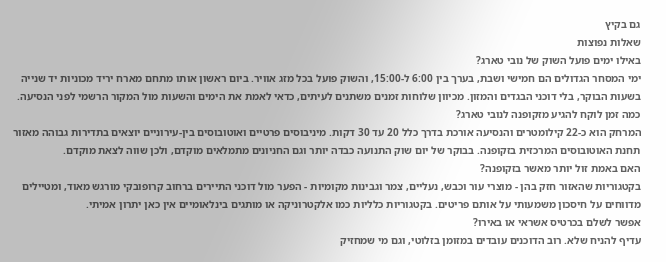גם בקיץ
שאלות נפוצות
באילו ימים פועל השוק של נובי טארג?
ימי המסחר הגדולים הם חמישי ושבת, בערך בין 6:00 ל-15:00, והשוק פועל בכל מזג אוויר. ביום ראשון אותו מתחם מארח יריד מכוניות יד שנייה בשעות הבוקר, בלי דוכני הבגדים והמזון. מכיוון שלוחות זמנים משתנים לעיתים, כדאי לאמת את הימים והשעות מול המקור הרשמי לפני הנסיעה.
כמה זמן לוקח להגיע מזקופנה לנובי טארג?
המרחק הוא כ-22 קילומטרים והנסיעה אורכת בדרך כלל 20 עד 30 דקות. מיניבוסים פרטיים ואוטובוסים בין-עירוניים יוצאים בתדירות גבוהה מאזור תחנת האוטובוסים המרכזית בזקופנה. בבוקר של יום שוק התנועה כבדה יותר וגם החניונים מתמלאים מוקדם, ולכן שווה לצאת מוקדם.
האם באמת זול יותר מאשר בזקופנה?
בקטגוריות שהאזור חזק בהן - מוצרי עור וכבש, נעליים, צמר וגבינות מקומיות - הפער מול דוכני התיירים ברחוב קרופובקי מורגש מאוד, ומטיילים מדווחים על חיסכון משמעותי על אותם פריטים. בקטגוריות כלליות כמו אלקטרוניקה או מותגים בינלאומיים אין כאן יתרון אמיתי.
אפשר לשלם בכרטיס אשראי או באירו?
עדיף להניח שלא. רוב הדוכנים עובדים במזומן בזלוטי, וגם מי שמחזיק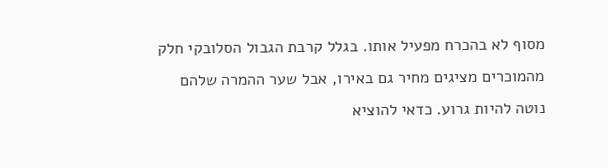מסוף לא בהכרח מפעיל אותו. בגלל קרבת הגבול הסלובקי חלק מהמוכרים מציגים מחיר גם באירו, אבל שער ההמרה שלהם נוטה להיות גרוע. כדאי להוציא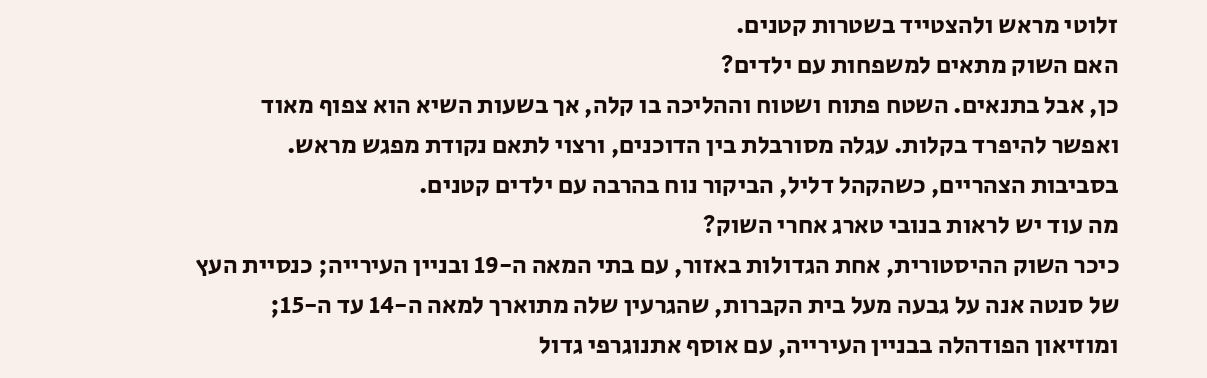זלוטי מראש ולהצטייד בשטרות קטנים.
האם השוק מתאים למשפחות עם ילדים?
כן, אבל בתנאים. השטח פתוח ושטוח וההליכה בו קלה, אך בשעות השיא הוא צפוף מאוד ואפשר להיפרד בקלות. עגלה מסורבלת בין הדוכנים, ורצוי לתאם נקודת מפגש מראש. בסביבות הצהריים, כשהקהל דליל, הביקור נוח בהרבה עם ילדים קטנים.
מה עוד יש לראות בנובי טארג אחרי השוק?
כיכר השוק ההיסטורית, אחת הגדולות באזור, עם בתי המאה ה-19 ובניין העירייה; כנסיית העץ של סנטה אנה על גבעה מעל בית הקברות, שהגרעין שלה מתוארך למאה ה-14 עד ה-15; ומוזיאון הפודהלה בבניין העירייה, עם אוסף אתנוגרפי גדול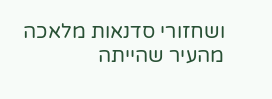ושחזורי סדנאות מלאכה מהעיר שהייתה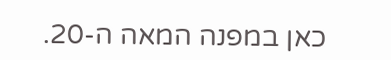כאן במפנה המאה ה-20.